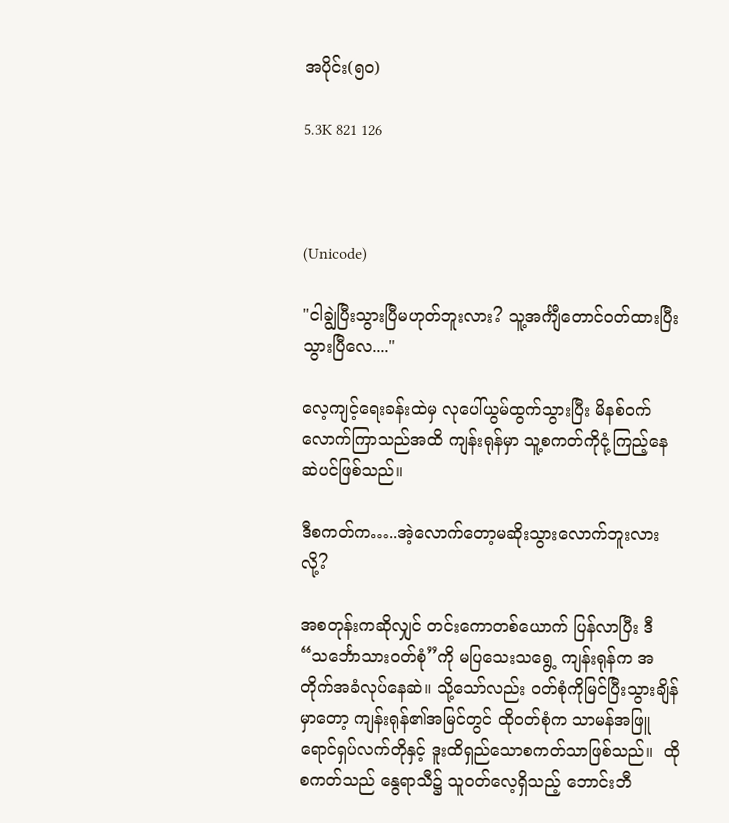အပိုင်း(၅၀)

5.3K 821 126



(Unicode)

"ငါချွဲပြီးသွားပြီမဟုတ်ဘူးလား? သူ့အင်္ကျီတောင်ဝတ်ထားပြီးသွားပြီလေ...."

လေ့ကျင့်ရေးခန်းထဲမှ လုပေါ်ယွမ်ထွက်သွားပြီး မိနစ်ဝက်လောက်ကြာသည်အထိ ကျန်းရုန်မှာ သူ့စကတ်ကိုငုံ့ကြည့်နေဆဲပင်ဖြစ်သည်။

ဒီစကတ်က…..အဲ့လောက်တော့မဆိုးသွားလောက်ဘူးလားလို့?

အစတုန်းကဆိုလျှင် တင်းကောတစ်ယောက် ပြန်လာပြီး ဒီ“သင်္ဘောသားဝတ်စုံ”ကို မပြသေးသရွေ့ ကျန်းရုန်က အတိုက်အခံလုပ်နေဆဲ။ သို့သော်လည်း ဝတ်စုံကိုမြင်ပြီးသွားချိန်မှာတော့ ကျန်းရုန်၏အမြင်တွင် ထိုဝတ်စုံက သာမန်အဖြူရောင်ရှပ်လက်တိုနှင့် ဒူးထိရှည်သောစကတ်သာဖြစ်သည်။  ထိုစကတ်သည် နွေရာသီ၌ သူဝတ်လေ့ရှိသည့် ဘောင်းဘီ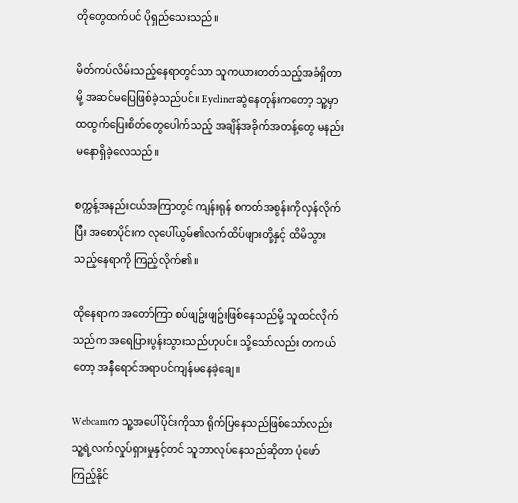တိုတွေထက်ပင် ပိုရှည်သေးသည်။

မိတ်ကပ်လိမ်းသည့်နေရာတွင်သာ သူကယားတတ်သည့်အခံရှိတာမို့ အဆင်မပြေဖြစ်ခဲ့သည်ပင်။ Eyelinerဆွဲနေတုန်းကတော့ သူ့မှာ ထထွက်ပြေးစိတ်တွေပေါက်သည့် အချိန်အခိုက်အတန့်တွေ မနည်းမနောရှိခဲ့လေသည်။

စက္ကန့်အနည်းငယ်အကြာတွင် ကျန်းရုန် စကတ်အစွန်းကိုလှန်လိုက်ပြီး အစောပိုင်းက လုပေါ်ယွမ်၏လက်ထိပ်ဖျားတို့နှင့် ထိမိသွားသည့်နေရာကို ကြည့်လိုက်၏။

ထိုနေရာက အတော်ကြာ စပ်ဖျဥ်းဖျဥ်းဖြစ်နေသည်မို့ သူထင်လိုက်သည်က အရေပြားပွန်းသွားသည်ဟုပင်။ သို့သော်လည်း တကယ်တော့ အနီရောင်အရာပင်ကျန်မနေခဲ့ချေ။

Webcamက သူ့အပေါ်ပိုင်းကိုသာ ရိုက်ပြနေသည်ဖြစ်သော်လည်း သူ့ရဲ့လက်လှုပ်ရှားမှုနှင့်တင် သူဘာလုပ်နေသည်ဆိုတာ ပုံဖော်ကြည့်နိုင်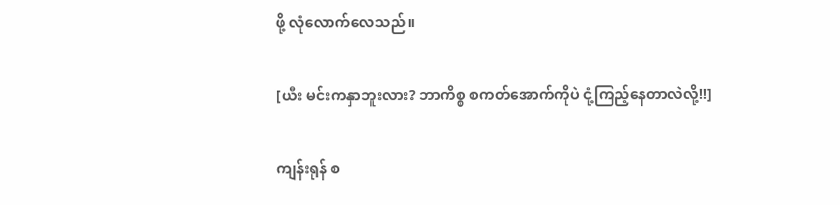ဖို့ လုံလောက်လေသည်။

[ယီး မင်းကနှာဘူးလား? ဘာကိစ္စ စကတ်အောက်ကိုပဲ ငုံ့ကြည့်နေတာလဲလို့!!]

ကျန်းရုန် စ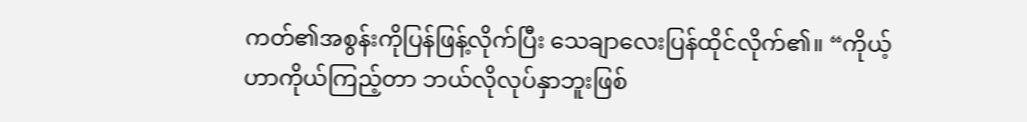ကတ်၏အစွန်းကိုပြန်ဖြန့်လိုက်ပြီး သေချာလေးပြန်ထိုင်လိုက်၏။ “ကိုယ့်ဟာကိုယ်ကြည့်တာ ဘယ်လိုလုပ်နှာဘူးဖြစ်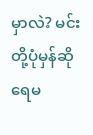မှာလဲ? မင်းတို့ပုံမှန်ဆိုရေမ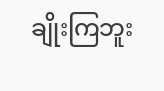ချိုးကြဘူး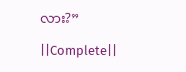လား?”

||Complete||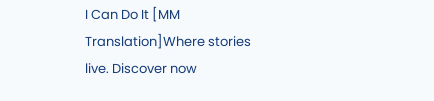I Can Do It [MM Translation]Where stories live. Discover now